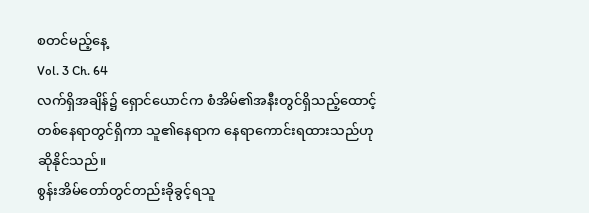စတင်မည့်နေ့
Vol. 3 Ch. 64
လက်ရှိအချိန်၌ ရှောင်ယောင်က စံအိမ်၏အနီးတွင်ရှိသည့်ထောင့်တစ်နေရာတွင်ရှိကာ သူ၏နေရာက နေရာကောင်းရထားသည်ဟုဆိုနိုင်သည်။
စွန်းအိမ်တော်တွင်တည်းခိုခွင့်ရသူ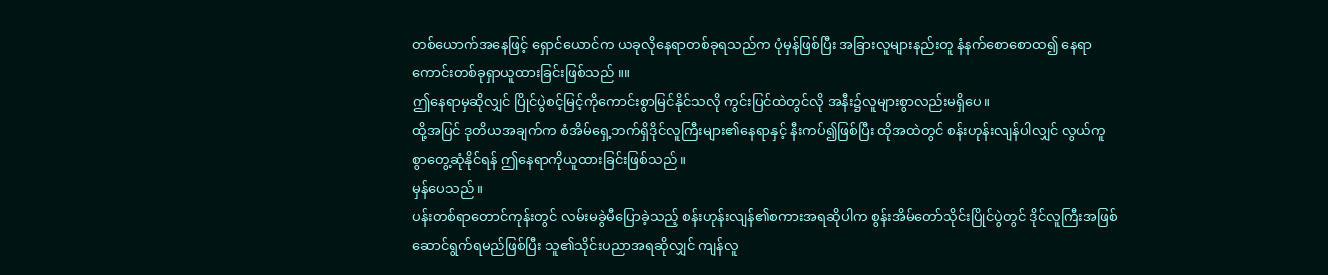တစ်ယောက်အနေဖြင့် ရှောင်ယောင်က ယခုလိုနေရာတစ်ခုရသည်က ပုံမှန်ဖြစ်ပြီး အခြားလူများနည်းတူ နံနက်စောစောထ၍ နေရာကောင်းတစ်ခုရှာယူထားခြင်းဖြစ်သည် ။။
ဤနေရာမှဆိုလျှင် ပြိုင်ပွဲစင့်မြင့်ကိုကောင်းစွာမြင်နိုင်သလို ကွင်းပြင်ထဲတွင်လို အနီး၌လူများစွာလည်းမရှိပေ။
ထို့အပြင် ဒုတိယအချက်က စံအိမ်ရှေ့ဘက်ရှိဒိုင်လူကြီးများ၏နေရာနှင့် နီးကပ်၍ဖြစ်ပြီး ထိုအထဲတွင် စန်းဟုန်းလျန်ပါလျှင် လွယ်ကူစွာတွေ့ဆုံနိုင်ရန် ဤနေရာကိုယူထားခြင်းဖြစ်သည်။
မှန်ပေသည်။
ပန်းတစ်ရာတောင်ကုန်းတွင် လမ်းမခွဲမီပြောခဲ့သည့် စန်းဟုန်းလျန်၏စကားအရဆိုပါက စွန်းအိမ်တော်သိုင်းပြိုင်ပွဲတွင် ဒိုင်လူကြီးအဖြစ်ဆောင်ရွက်ရမည်ဖြစ်ပြီး သူ၏သိုင်းပညာအရဆိုလျှင် ကျန်လူ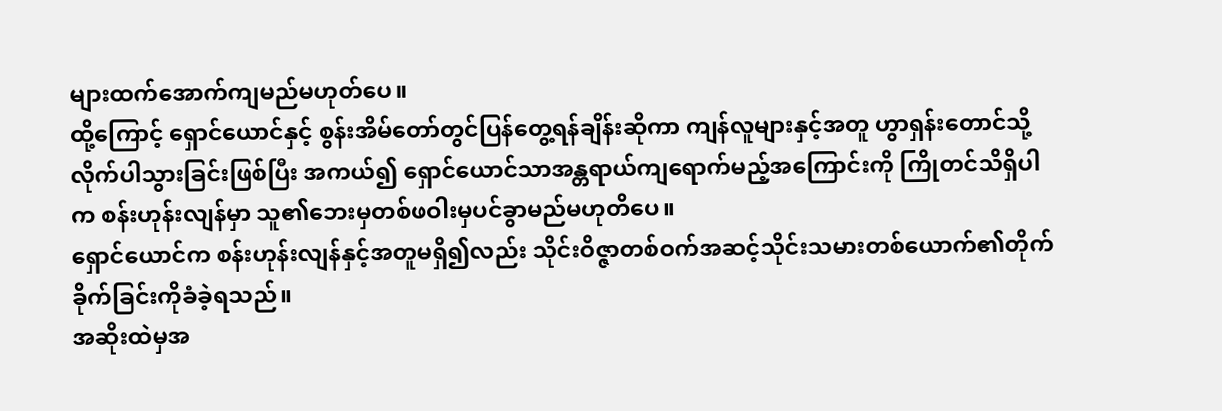များထက်အောက်ကျမည်မဟုတ်ပေ။
ထို့ကြောင့် ရှောင်ယောင်နှင့် စွန်းအိမ်တော်တွင်ပြန်တွေ့ရန်ချိန်းဆိုကာ ကျန်လူများနှင့်အတူ ဟွာရှန်းတောင်သို့လိုက်ပါသွားခြင်းဖြစ်ပြီး အကယ်၍ ရှောင်ယောင်သာအန္တရာယ်ကျရောက်မည့်အကြောင်းကို ကြိုတင်သိရှိပါက စန်းဟုန်းလျန်မှာ သူ၏ဘေးမှတစ်ဖဝါးမှပင်ခွာမည်မဟုတိပေ။
ရှောင်ယောင်က စန်းဟုန်းလျန်နှင့်အတူမရှိ၍လည်း သိုင်းဝိဇ္ဇာတစ်ဝက်အဆင့်သိုင်းသမားတစ်ယောက်၏တိုက်ခိုက်ခြင်းကိုခံခဲ့ရသည်။
အဆိုးထဲမှအ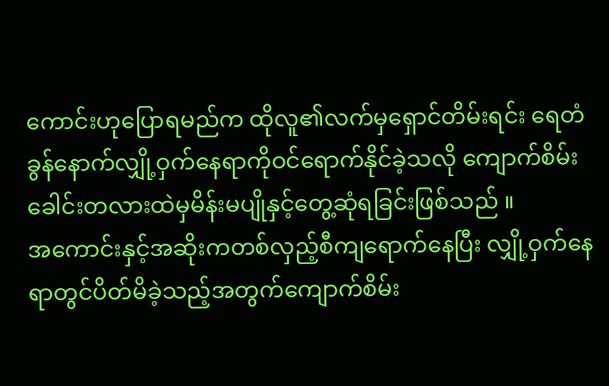ကောင်းဟုပြောရမည်က ထိုလူ၏လက်မှရှောင်တိမ်းရင်း ရေတံခွန်နောက်လျှို့ဝှက်နေရာကိုဝင်ရောက်နိုင်ခဲ့သလို ကျောက်စိမ်းခေါင်းတလားထဲမှမိန်းမပျိုနှင့်တွေ့ဆုံရခြင်းဖြစ်သည် ။
အကောင်းနှင့်အဆိုးကတစ်လှည့်စီကျရောက်နေပြီး လျှို့ဝှက်နေရာတွင်ပိတ်မိခဲ့သည့်အတွက်ကျောက်စိမ်း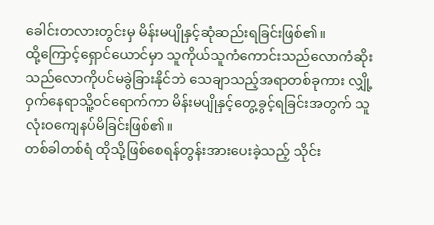ခေါင်းတလားတွင်းမှ မိန်းမပျိုနှင့်ဆုံဆည်းရခြင်းဖြစ်၏။
ထို့ကြောင့်ရှောင်ယောင်မှာ သူကိုယ်သူကံကောင်းသည်လောကံဆိုးသည်လောကိုပင်မခွဲခြားနိုင်ဘဲ သေချာသည့်အရာတစ်ခုကား လျှို့ဝှက်နေရာသိူ့ဝင်ရောက်ကာ မိန်းမပျိုနှင့်တွေ့ခွင့်ရခြင်းအတွက် သူလုံးဝကျေနပ်မိခြင်းဖြစ်၏။
တစ်ခါတစ်ရံ ထိုသို့ဖြစ်စေရန်တွန်းအားပေးခဲ့သည့် သိုင်း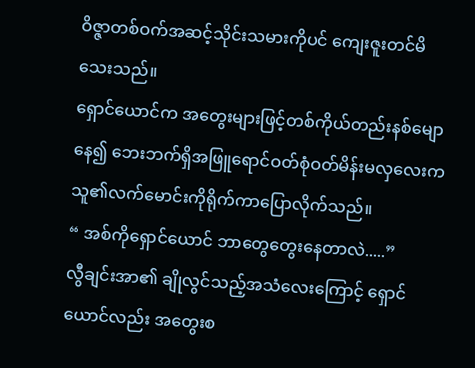ဝိဇ္ဇာတစ်ဝက်အဆင့်သိုင်းသမားကိုပင် ကျေးဇူးတင်မိသေးသည်။
ရှောင်ယောင်က အတွေးများဖြင့်တစ်ကိုယ်တည်းနစ်မျောနေ၍ ဘေးဘက်ရှိအဖြူရောင်ဝတ်စုံဝတ်မိန်းမလှလေးက သူ၏လက်မောင်းကိုရိုက်ကာပြောလိုက်သည်။
“ အစ်ကိုရှောင်ယောင် ဘာတွေတွေးနေတာလဲ.....”
လွီချင်းအာ၏ ချိုလွင်သည့်အသံလေးကြောင့် ရှောင်ယောင်လည်း အတွေးစ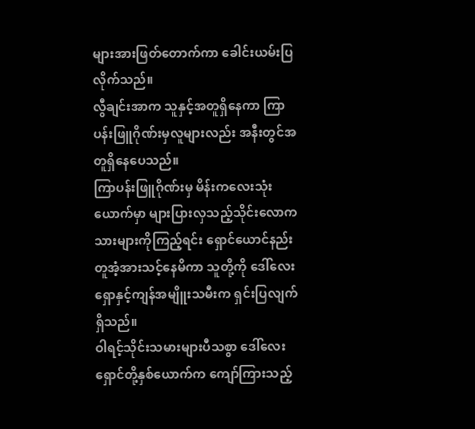များအားဖြတ်တောက်ကာ ခေါင်းယမ်းပြလိုက်သည်။
လွီချင်းအာက သူနှင့်အတူရှိနေကာ ကြာပန်းဖြူဂိုဏ်းမှလူများလည်း အနီးတွင်အတူရှိနေပေသည်။
ကြာပန်းဖြူဂိုဏ်းမှ မိန်းကလေးသုံးယောက်မှာ များပြားလှသည့်သိုင်းလောကသားများကိုကြည့်ရင်း ရှောင်ယောင်နည်းတူအံ့အားသင့်နေမိကာ သူတို့ကို ဒေါ်လေးရှောနှင့်ကျန်အမျိူးသမီးက ရှင်းပြလျက်ရှိသည်။
ဝါရင့်သိုင်းသမားများပီသစွာ ဒေါ်လေးရှောင်တို့နှစ်ယောက်က ကျော်ကြားသည့်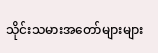သိုင်းသမားအတော်များများ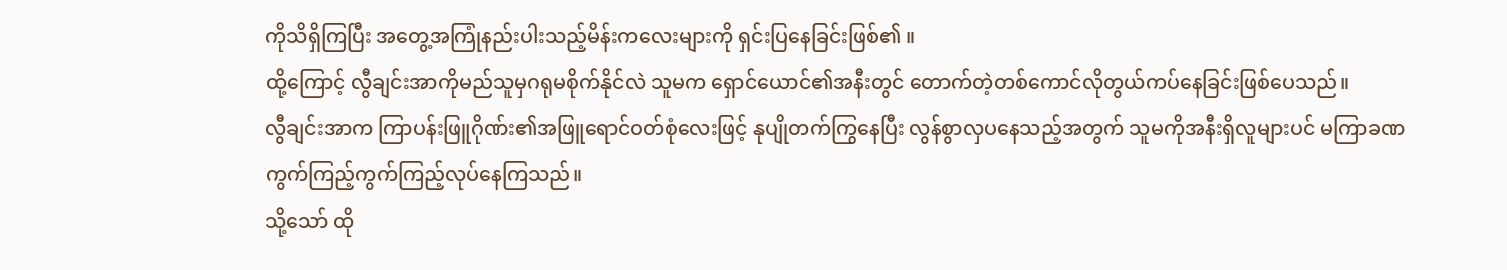ကိုသိရှိကြပြီး အတွေ့အကြုံနည်းပါးသည့်မိန်းကလေးများကို ရှင်းပြနေခြင်းဖြစ်၏ ။
ထို့ကြောင့် လွီချင်းအာကိုမည်သူမှဂရုမစိုက်နိုင်လဲ သူမက ရှောင်ယောင်၏အနီးတွင် တောက်တဲ့တစ်ကောင်လိုတွယ်ကပ်နေခြင်းဖြစ်ပေသည်။
လွီချင်းအာက ကြာပန်းဖြူဂိုဏ်း၏အဖြူရောင်ဝတ်စုံလေးဖြင့် နုပျိုတက်ကြွနေပြီး လွန်စွာလှပနေသည့်အတွက် သူမကိုအနီးရှိလူများပင် မကြာခဏကွက်ကြည့်ကွက်ကြည့်လုပ်နေကြသည်။
သို့သော် ထို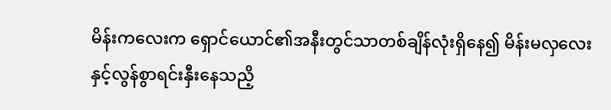မိန်းကလေးက ရှောင်ယောင်၏အနီးတွင်သာတစ်ချိန်လုံးရှိနေ၍ မိန်းမလှလေးနှင့်လွန်စွာရင်းနှီးနေသညိ့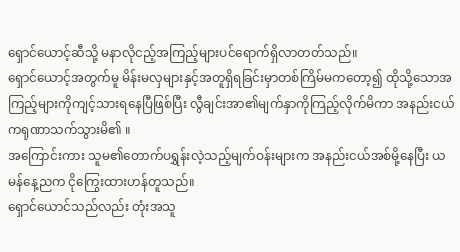ရှောင်ယောင့်ဆီသို့ မနာလိုငည့်အကြည့်များပင်ရောက်ရှိလာတတ်သည်။
ရှောင်ယောင့်အတွက်မူ မိန်းမလှများနှင့်အတူရှိရခြင်းမှာတစ်ကြိမ်မကတော့၍ ထိုသို့သောအကြည့်များကိုကျင့်သားရနေပြီဖြစ်ပြီး လွီချင်းအာ၏မျက်နှာကိုကြည့်လိုက်မိကာ အနည်းငယ်ကရုဏာသက်သွားမိ၏ ။
အကြောင်းကား သူမ၏တောက်ပရွှန်းလဲ့သည့်မျက်ဝန်းများက အနည်းငယ်အစ်မို့နေပြီး ယမန်နေ့ညက ငိုကြွေးထားဟန်တူသည်။
ရှောင်ယောင်သည်လည်း တုံးအသူ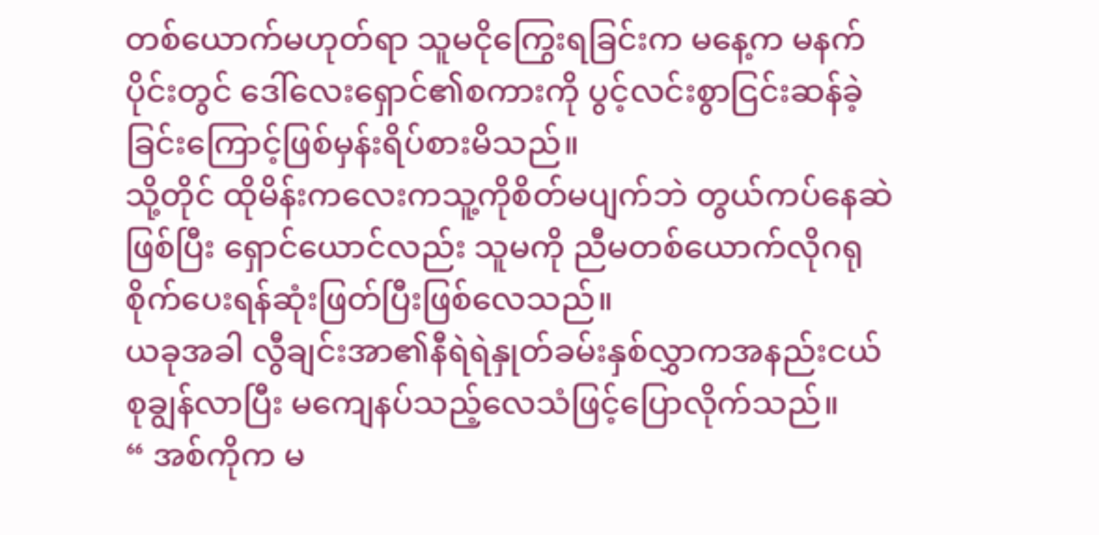တစ်ယောက်မဟုတ်ရာ သူမငိုကြွေးရခြင်းက မနေ့က မနက်ပိုင်းတွင် ဒေါ်လေးရှောင်၏စကားကို ပွင့်လင်းစွာငြင်းဆန်ခဲ့ခြင်းကြောင့်ဖြစ်မှန်းရိပ်စားမိသည်။
သို့တိုင် ထိုမိန်းကလေးကသူ့ကိုစိတ်မပျက်ဘဲ တွယ်ကပ်နေဆဲဖြစ်ပြီး ရှောင်ယောင်လည်း သူမကို ညီမတစ်ယောက်လိုဂရုစိုက်ပေးရန်ဆုံးဖြတ်ပြီးဖြစ်လေသည်။
ယခုအခါ လွီချင်းအာ၏နီရဲရဲနှုတ်ခမ်းနှစ်လွှာကအနည်းငယ်စုချွန်လာပြီး မကျေနပ်သည့်လေသံဖြင့်ပြောလိုက်သည်။
“ အစ်ကိုက မ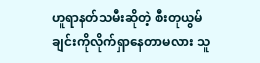ဟူရာနတ်သမီးဆိုတဲ့ စီးတုယွမ်ချင်းကိုလိုက်ရှာနေတာမလား သူ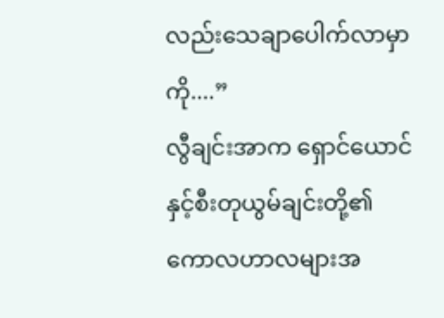လည်းသေချာပေါက်လာမှာကို....”
လွီချင်းအာက ရှောင်ယောင်နှင့်စီးတုယွမ်ချင်းတို့၏ ကောလဟာလများအ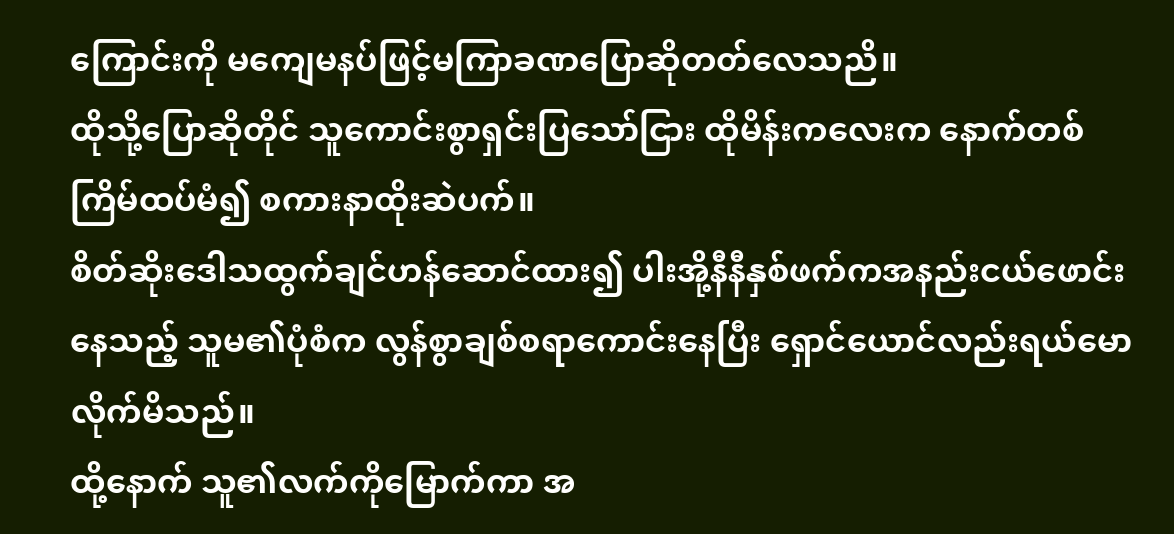ကြောင်းကို မကျေမနပ်ဖြင့်မကြာခဏပြောဆိုတတ်လေသညိ။
ထိုသို့ပြောဆိုတိုင် သူကောင်းစွာရှင်းပြသော်ငြား ထိုမိန်းကလေးက နောက်တစ်ကြိမ်ထပ်မံ၍ စကားနာထိုးဆဲပက်။
စိတ်ဆိုးဒေါသထွက်ချင်ဟန်ဆောင်ထား၍ ပါးအို့နီနီနှစ်ဖက်ကအနည်းငယ်ဖောင်းနေသည့် သူမ၏ပုံစံက လွန်စွာချစ်စရာကောင်းနေပြီး ရှောင်ယောင်လည်းရယ်မောလိုက်မိသည်။
ထို့နောက် သူ၏လက်ကိုမြောက်ကာ အ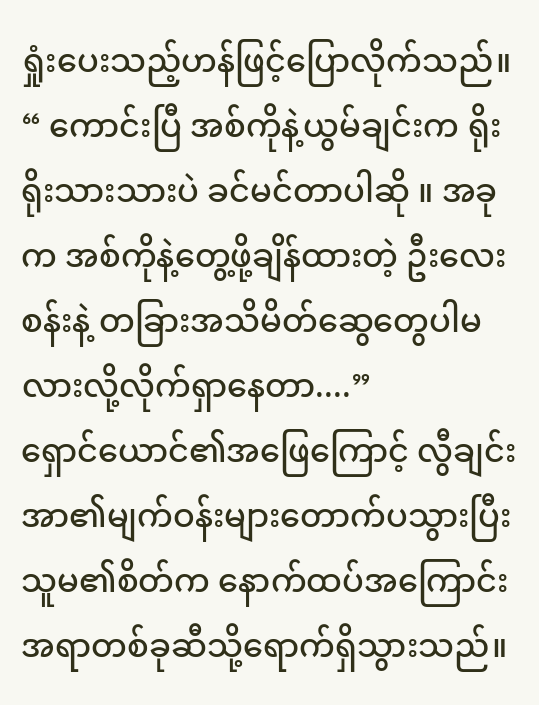ရှုံးပေးသည့်ဟန်ဖြင့်ပြောလိုက်သည်။
“ ကောင်းပြီ အစ်ကိုနဲ့ယွမ်ချင်းက ရိုးရိုးသားသားပဲ ခင်မင်တာပါဆို ။ အခုက အစ်ကိုနဲ့တွေ့ဖို့ချိန်ထားတဲ့ ဦးလေးစန်းနဲ့ တခြားအသိမိတ်ဆွေတွေပါမလားလို့လိုက်ရှာနေတာ....”
ရှောင်ယောင်၏အဖြေကြောင့် လွီချင်းအာ၏မျက်ဝန်းများတောက်ပသွားပြီး သူမ၏စိတ်က နောက်ထပ်အကြောင်းအရာတစ်ခုဆီသို့ရောက်ရှိသွားသည်။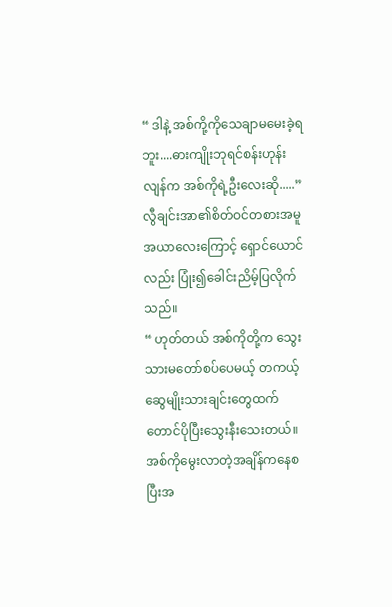“ ဒါနဲ့ အစ်ကို့ကိုသေချာမမေးခဲ့ရဘူး....ဓားကျိုးဘုရင်စန်းဟုန်းလျန်က အစ်ကိုရဲ့ဦးလေးဆို.....”
လွီချင်းအာ၏စိတ်ဝင်တစားအမူအယာလေးကြောင့် ရှောင်ယောင်လည်း ပြုံး၍ခေါင်းညိမ့်ပြလိုက်သည်။
“ ဟုတ်တယ် အစ်ကိုတို့က သွေးသားမတော်စပ်ပေမယ့် တကယ့်ဆွေမျိုးသားချင်းတွေထက်တောင်ပိုပြီးသွေးနီးသေးတယ်။
အစ်ကိုမွေးလာတဲ့အချိန်ကနေစပြီးအ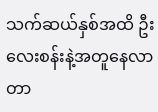သက်ဆယ်နှစ်အထိ ဦးလေးစန်းနဲ့အတူနေလာတာ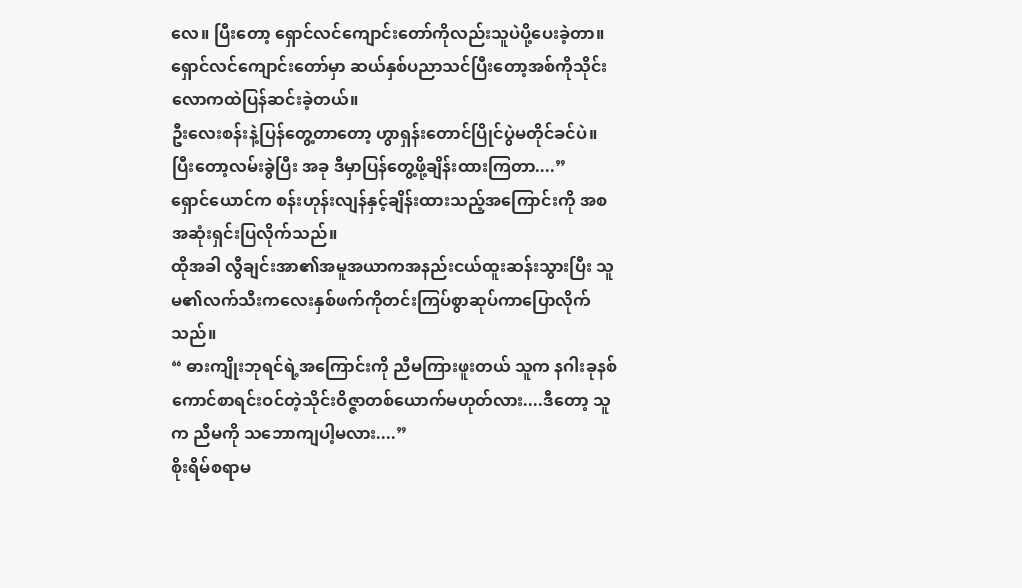လေ။ ပြီးတော့ ရှောင်လင်ကျောင်းတော်ကိုလည်းသူပဲပို့ပေးခဲ့တာ။
ရှောင်လင်ကျောင်းတော်မှာ ဆယ်နှစ်ပညာသင်ပြီးတော့အစ်ကိုသိုင်းလောကထဲပြန်ဆင်းခဲ့တယ်။
ဦးလေးစန်းနဲ့ပြန်တွေ့တာတော့ ဟွာရှန်းတောင်ပြိုင်ပွဲမတိုင်ခင်ပဲ။ ပြီးတော့လမ်းခွဲပြီး အခု ဒီမှာပြန်တွေ့ဖို့ချိန်းထားကြတာ....”
ရှောင်ယောင်က စန်းဟုန်းလျန်နှင့်ချိန်းထားသည့်အကြောင်းကို အစအဆုံးရှင်းပြလိုက်သည်။
ထိုအခါ လွီချင်းအာ၏အမူအယာကအနည်းငယ်ထူးဆန်းသွားပြီး သူမ၏လက်သီးကလေးနှစ်ဖက်ကိုတင်းကြပ်စွာဆုပ်ကာပြောလိုက်သည်။
“ ဓားကျိုးဘုရင်ရဲ့အကြောင်းကို ညီမကြားဖူးတယ် သူက နဂါးခုနစ်ကောင်စာရင်းဝင်တဲ့သိုင်းဝိဇ္ဇာတစ်ယောက်မဟုတ်လား....ဒီတော့ သူက ညီမကို သဘောကျပါ့မလား....”
စိုးရိမ်စရာမ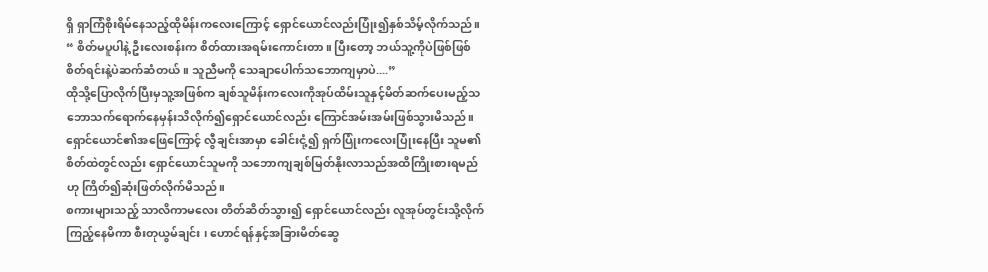ရှိ ရှာကြံစိုးရိမ်နေသည့်ထိုမိန်းကလေးကြောင့် ရှောင်ယောင်လည်းပြုံး၍နှစ်သိမ့်လိုက်သည်။
“ စိတ်မပူပါနဲ့ ဦးလေးစန်းက စိတ်ထားအရမ်းကောင်းတာ။ ပြီးတော့ ဘယ်သူ့ကိုပဲဖြစ်ဖြစ် စိတ်ရင်းနဲ့ပဲဆက်ဆံတယ် ။ သူညီမကို သေချာပေါက်သဘောကျမှာပဲ....”
ထိုသို့ပြောလိုက်ပြီးမှသူ့အဖြစ်က ချစ်သူမိန်းကလေးကိုအုပ်ထိမ်းသူနှင့်မိတ်ဆက်ပေးမည့်သဘောသက်ရောက်နေမှန်းသိလိုက်၍ရှောင်ယောင်လည်း ကြောင်အမ်းအမ်းဖြစ်သွားမိသည်။
ရှောင်ယောင်၏အဖြေကြောင့် လွီချင်းအာမှာ ခေါင်းငုံ့၍ ရှက်ပြုံးကလေးပြုံးနေပြီး သူမ၏စိတ်ထဲတွင်လည်း ရှောင်ယောင်သူမကို သဘောကျချစ်မြတ်နိုးလာသည်အထိကြိုးစားရမည်ဟု ကြိတ်၍ဆုံးဖြတ်လိုက်မိသည်။
စကားများသည့် သာလိကာမလေး တိတ်ဆိတ်သွား၍ ရှောင်ယောင်လည်း လူအုပ်တွင်းသို့လိုက်ကြည့်နေမိကာ စီးတုယွမ်ချင်း ၊ ဟောင်ရန်နှင့်အခြားမိတ်ဆွေ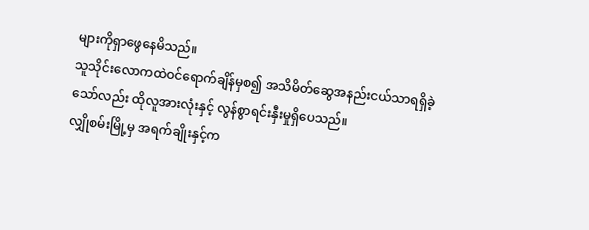များကိုရှာဖွေနေမိသည်။
သူသိုင်းလောကထဲဝင်ရောက်ချိန်မှစ၍ အသိမိတ်ဆွေအနည်းငယ်သာရရှိခဲ့သော်လည်း ထိုလူအားလုံးနှင့် လွန်စွာရင်းနှီးမှုရှိပေသည်။
လျှိုစမ်းမြို့မှ အရက်ချိုးနှင့်က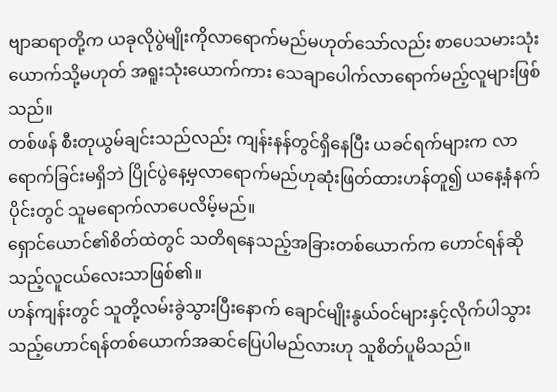ဗျာဆရာတို့က ယခုလိုပွဲမျိုးကိုလာရောက်မည်မဟုတ်သော်လည်း စာပေသမားသုံးယောက်သို့မဟုတ် အရူးသုံးယောက်ကား သေချာပေါက်လာရောက်မည့်လူများဖြစ်သည်။
တစ်ဖန် စီးတုယွမ်ချင်းသည်လည်း ကျန်းနန်တွင်ရှိနေပြီး ယခင်ရက်များက လာရောက်ခြင်းမရှိဘဲ ပြိုင်ပွဲနေ့မှလာရောက်မည်ဟုဆုံးဖြတ်ထားဟန်တူ၍ ယနေ့နံနက်ပိုင်းတွင် သူမရောက်လာပေလိမ့်မည်။
ရှောင်ယောင်၏စိတ်ထဲတွင် သတိရနေသည့်အခြားတစ်ယောက်က ဟောင်ရန်ဆိုသည့်လူငယ်လေးသာဖြစ်၏။
ဟန်ကျန်းတွင် သူတို့လမ်းခွဲသွားပြီးနောက် ချောင်မျိုးနွယ်ဝင်များနှင့်လိုက်ပါသွားသည့်ဟောင်ရန်တစ်ယောက်အဆင်ပြေပါမည်လားဟု သူစိတ်ပူမိသည်။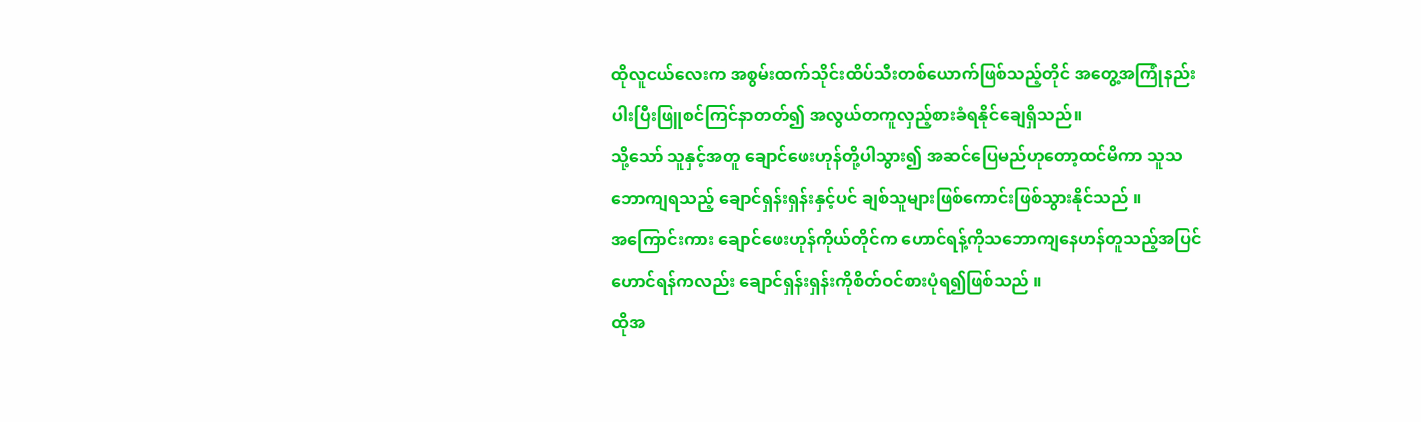ထိုလူငယ်လေးက အစွမ်းထက်သိုင်းထိပ်သီးတစ်ယောက်ဖြစ်သည့်တိုင် အတွေ့အကြုံနည်းပါးပြီးဖြူစင်ကြင်နာတတ်၍ အလွယ်တကူလှည့်စားခံရနိုင်ချေရှိသည်။
သို့သော် သူနှင့်အတူ ချောင်ဖေးဟုန်တို့ပါသွား၍ အဆင်ပြေမည်ဟုတော့ထင်မိကာ သူသဘောကျရသည့် ချောင်ရှန်းရှန်းနှင့်ပင် ချစ်သူများဖြစ်ကောင်းဖြစ်သွားနိုင်သည် ။
အကြောင်းကား ချောင်ဖေးဟုန်ကိုယ်တိုင်က ဟောင်ရန့်ကိုသဘောကျနေဟန်တူသည့်အပြင် ဟောင်ရန်ကလည်း ချောင်ရှန်းရှန်းကိုစိတ်ဝင်စားပုံရ၍ဖြစ်သည် ။
ထိုအ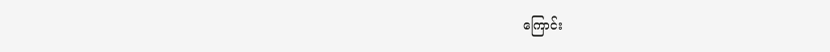ကြောင်း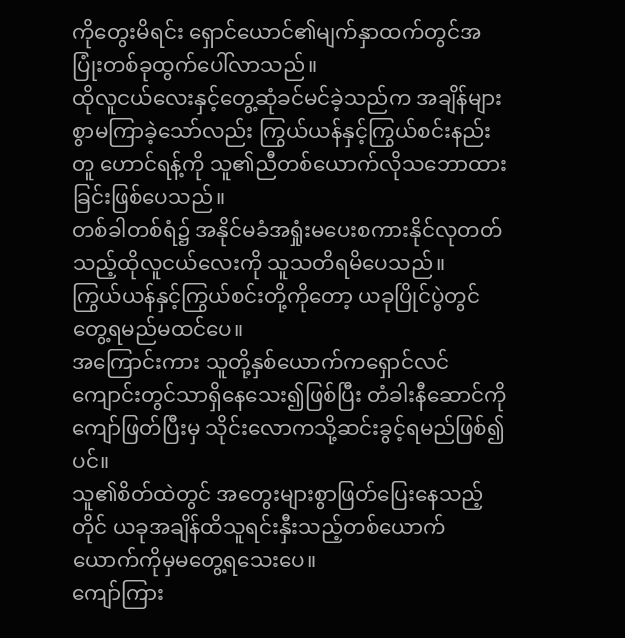ကိုတွေးမိရင်း ရှောင်ယောင်၏မျက်နှာထက်တွင်အပြုံးတစ်ခုထွက်ပေါ်လာသည်။
ထိုလူငယ်လေးနှင့်တွေ့ဆုံခင်မင်ခဲ့သည်က အချိန်များစွာမကြာခဲ့သော်လည်း ကြွယ်ယန်နှင့်ကြွယ်စင်းနည်းတူ ဟောင်ရန့်ကို သူ၏ညီတစ်ယောက်လိုသဘောထားခြင်းဖြစ်ပေသည်။
တစ်ခါတစ်ရံ၌ အနိုင်မခံအရှုံးမပေးစကားနိုင်လုတတ်သည့်ထိုလူငယ်လေးကို သူသတိရမိပေသည်။
ကြွယ်ယန်နှင့်ကြွယ်စင်းတို့ကိုတော့ ယခုပြိုင်ပွဲတွင်တွေ့ရမည်မထင်ပေ။
အကြောင်းကား သူတို့နှစ်ယောက်ကရှောင်လင်ကျောင်းတွင်သာရှိနေသေး၍ဖြစ်ပြီး တံခါးနီဆောင်ကိုကျော်ဖြတ်ပြီးမှ သိုင်းလောကသို့ဆင်းခွင့်ရမည်ဖြစ်၍ပင်။
သူ၏စိတ်ထဲတွင် အတွေးများစွာဖြတ်ပြေးနေသည့်တိုင် ယခုအချိန်ထိသူရင်းနှီးသည့်တစ်ယောက်ယောက်ကိုမှမတွေ့ရသေးပေ။
ကျော်ကြား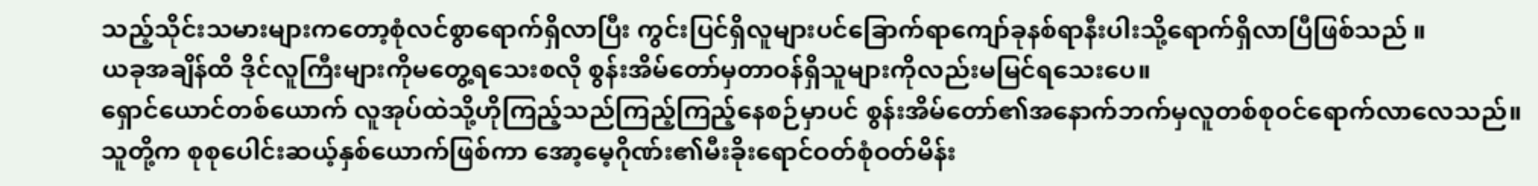သည့်သိုင်းသမားများကတော့စုံလင်စွာရောက်ရှိလာပြီး ကွင်းပြင်ရှိလူများပင်ခြောက်ရာကျော်ခုနစ်ရာနီးပါးသို့ရောက်ရှိလာပြီဖြစ်သည် ။
ယခုအချိန်ထိ ဒိုင်လူကြီးများကိုမတွေ့ရသေးစလို စွန်းအိမ်တော်မှတာဝန်ရှိသူများကိုလည်းမမြင်ရသေးပေ။
ရှောင်ယောင်တစ်ယောက် လူအုပ်ထဲသို့ဟိုကြည့်သည်ကြည့်ကြည့်နေစဉ်မှာပင် စွန်းအိမ်တော်၏အနောက်ဘက်မှလူတစ်စုဝင်ရောက်လာလေသည်။
သူတို့က စုစုပေါင်းဆယ့်နှစ်ယောက်ဖြစ်ကာ အော့မေ့ဂိုဏ်း၏မီးခိုးရောင်ဝတ်စုံဝတ်မိန်း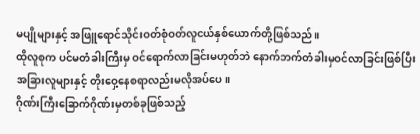မပျိုများနှင့် အဖြူရောင်သိုင်းဝတ်စုံဝတ်လူငယ်နှစ်ယောက်တို့ဖြစ်သည်။
ထိုလူစုက ပင်မတံခါးကြီးမှ ဝင်ရောက်လာခြင်းမဟုတ်ဘဲ နောက်ဘက်တံခါးမှဝင်လာခြင်းဖြစ်ပြီး အခြားလူများနှင့် တိုးဝှေ့နေစရာလည်းမလိုအပ်ပေ။
ဂိုဏ်းကြီးခြောက်ဂိုဏ်းမှတစ်ခုဖြစ်သည့်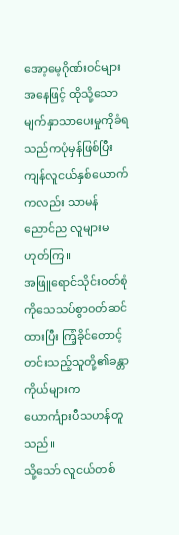အော့မေ့ဂိုဏ်းဝင်များအနေဖြင့် ထိုသို့သောမျက်နှာသာပေးမှုကိုခံရသည်ကပုံမှန်ဖြစ်ပြီး ကျန်လူငယ်နှစ်ယောက်ကလည်း သာမန်ညောင်ည လူများမဟုတ်ကြ။
အဖြူရောင်သိုင်းဝတ်စုံကိုသေသပ်စွာဝတ်ဆင်ထားပြီး ကြံ့ခိုင်တောင့်တင်းသည့်သူတို့၏ခန္တာကိုယ်များက ယောင်္ကျားပီသဟန်တူသည်။
သို့သော် လူငယ်တစ်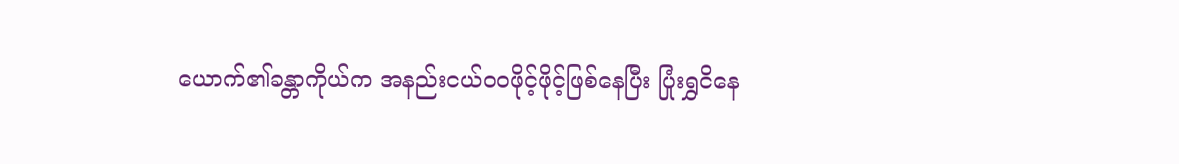ယောက်၏ခန္တာကိုယ်က အနည်းငယ်ဝဝဖိုင့်ဖိုင့်ဖြစ်နေပြီး ပြုံးရွှငိနေ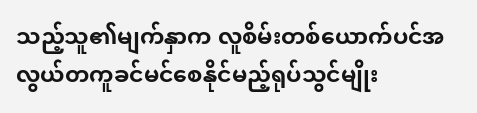သည့်သူ၏မျက်နှာက လူစိမ်းတစ်ယောက်ပင်အလွယ်တကူခင်မင်စေနိုင်မည့်ရုပ်သွင်မျိုး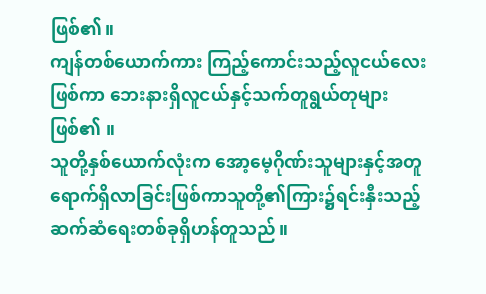ဖြစ်၏။
ကျန်တစ်ယောက်ကား ကြည့်ကောင်းသည့်လူငယ်လေးဖြစ်ကာ ဘေးနားရှိလူငယ်နှင့်သက်တူရွယ်တုများဖြစ်၏ ။
သူတို့နှစ်ယောက်လုံးက အော့မေ့ဂိုဏ်းသူများနှင့်အတူရောက်ရှိလာခြင်းဖြစ်ကာသူတို့၏ကြား၌ရင်းနှီးသည့်ဆက်ဆံရေးတစ်ခုရှိဟန်တူသည်။